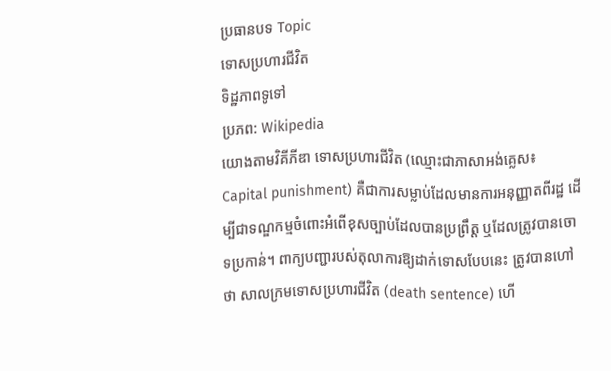ប្រធានបទ Topic
ទោសប្រហារជីវិត
ទិដ្ឋភាពទូទៅ
ប្រភព: Wikipedia
យោងតាមវិគីភីឌា ទោសប្រហារជីវិត (ឈ្មោះជាភាសាអង់គ្លេស៖ Capital punishment) គឺជាការសម្លាប់ដែលមានការអនុញ្ញាតពីរដ្ឋ ដើម្បីជាទណ្ឌកម្មចំពោះអំពើខុសច្បាប់ដែលបានប្រព្រឹត្ត ឬដែលត្រូវបានចោទប្រកាន់។ ពាក្យបញ្ជារបស់តុលាការឱ្យដាក់ទោសបែបនេះ ត្រូវបានហៅថា សាលក្រមទោសប្រហារជីវិត (death sentence) ហើ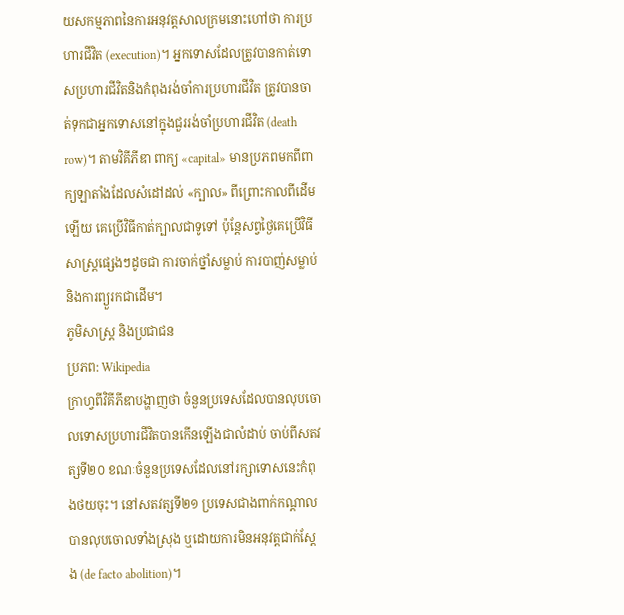យសកម្មភាពនៃការអនុវត្តសាលក្រមនោះហៅថា ការប្រហារជីវិត (execution)។ អ្នកទោសដែលត្រូវបានកាត់ទោសប្រហារជីវិតនិងកំពុងរង់ចាំការប្រហារជីវិត ត្រូវបានចាត់ទុកជាអ្នកទោសនៅក្នុងជួររង់ចាំប្រហារជីវិត (death row)។ តាមវិគីភីឌា ពាក្យ «capital» មានប្រភពមកពីពាក្យឡាតាំងដែលសំដៅដល់ «ក្បាល» ពីព្រោះកាលពីដើមឡើយ គេប្រើវិធីកាត់ក្បាលជាទូទៅ ប៉ុន្តែសព្វថ្ងៃគេប្រើវិធីសាស្ត្រផ្សេងៗដូចជា ការចាក់ថ្នាំសម្លាប់ ការបាញ់សម្លាប់ និងការព្យួរកជាដើម។
ភូមិសាស្ត្រ និងប្រជាជន
ប្រភព: Wikipedia
ក្រាហ្វពីវិគីភីឌាបង្ហាញថា ចំនួនប្រទេសដែលបានលុបចោលទោសប្រហារជីវិតបានកើនឡើងជាលំដាប់ ចាប់ពីសតវត្សទី២០ ខណៈចំនួនប្រទេសដែលនៅរក្សាទោសនេះកំពុងថយចុះ។ នៅសតវត្សទី២១ ប្រទេសជាងពាក់កណ្តាលបានលុបចោលទាំងស្រុង ឬដោយការមិនអនុវត្តជាក់ស្តែង (de facto abolition)។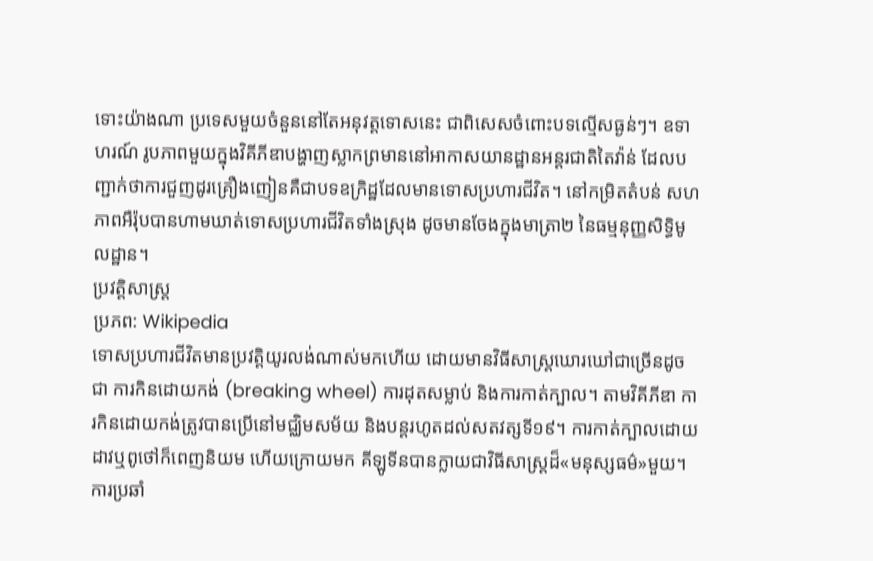ទោះយ៉ាងណា ប្រទេសមួយចំនួននៅតែអនុវត្តទោសនេះ ជាពិសេសចំពោះបទល្មើសធ្ងន់ៗ។ ឧទាហរណ៍ រូបភាពមួយក្នុងវិគីភីឌាបង្ហាញស្លាកព្រមាននៅអាកាសយានដ្ឋានអន្តរជាតិតៃវ៉ាន់ ដែលបញ្ជាក់ថាការជួញដូរគ្រឿងញៀនគឺជាបទឧក្រិដ្ឋដែលមានទោសប្រហារជីវិត។ នៅកម្រិតតំបន់ សហភាពអឺរ៉ុបបានហាមឃាត់ទោសប្រហារជីវិតទាំងស្រុង ដូចមានចែងក្នុងមាត្រា២ នៃធម្មនុញ្ញសិទ្ធិមូលដ្ឋាន។
ប្រវត្តិសាស្ត្រ
ប្រភព: Wikipedia
ទោសប្រហារជីវិតមានប្រវត្តិយូរលង់ណាស់មកហើយ ដោយមានវិធីសាស្ត្រឃោរឃៅជាច្រើនដូចជា ការកិនដោយកង់ (breaking wheel) ការដុតសម្លាប់ និងការកាត់ក្បាល។ តាមវិគីភីឌា ការកិនដោយកង់ត្រូវបានប្រើនៅមជ្ឈិមសម័យ និងបន្តរហូតដល់សតវត្សទី១៩។ ការកាត់ក្បាលដោយដាវឬពូថៅក៏ពេញនិយម ហើយក្រោយមក គីឡូទីនបានក្លាយជាវិធីសាស្ត្រដ៏«មនុស្សធម៌»មួយ។
ការប្រឆាំ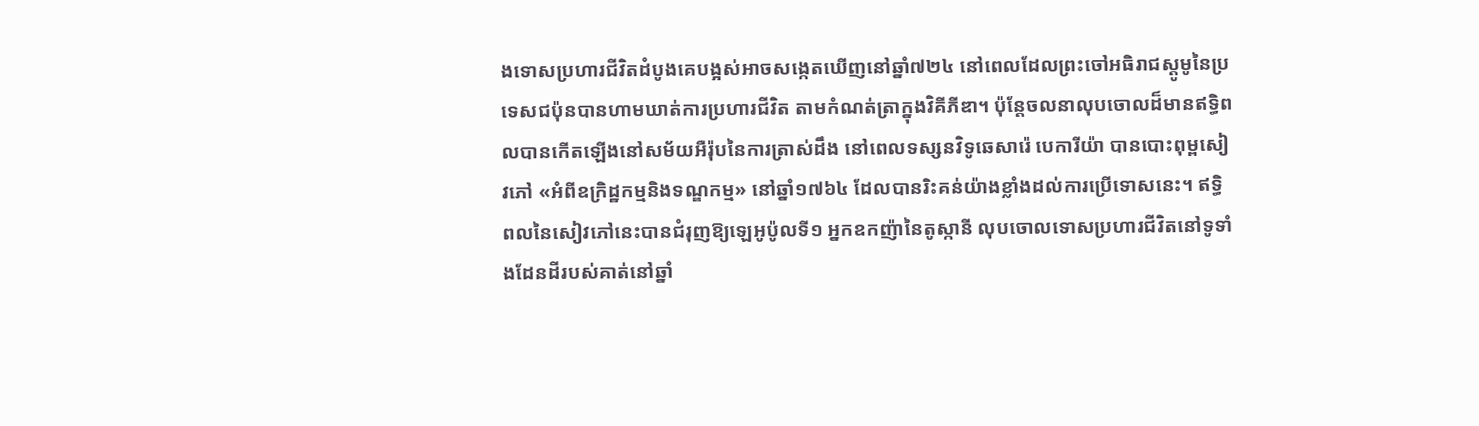ងទោសប្រហារជីវិតដំបូងគេបង្អស់អាចសង្កេតឃើញនៅឆ្នាំ៧២៤ នៅពេលដែលព្រះចៅអធិរាជស្តូមូនៃប្រទេសជប៉ុនបានហាមឃាត់ការប្រហារជីវិត តាមកំណត់ត្រាក្នុងវិគីភីឌា។ ប៉ុន្តែចលនាលុបចោលដ៏មានឥទ្ធិពលបានកើតឡើងនៅសម័យអឺរ៉ុបនៃការត្រាស់ដឹង នៅពេលទស្សនវិទូឆេសារ៉េ បេការីយ៉ា បានបោះពុម្ពសៀវភៅ «អំពីឧក្រិដ្ឋកម្មនិងទណ្ឌកម្ម» នៅឆ្នាំ១៧៦៤ ដែលបានរិះគន់យ៉ាងខ្លាំងដល់ការប្រើទោសនេះ។ ឥទ្ធិពលនៃសៀវភៅនេះបានជំរុញឱ្យឡេអូប៉ូលទី១ អ្នកឧកញ៉ានៃតូស្កានី លុបចោលទោសប្រហារជីវិតនៅទូទាំងដែនដីរបស់គាត់នៅឆ្នាំ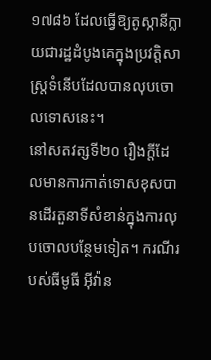១៧៨៦ ដែលធ្វើឱ្យតូស្កានីក្លាយជារដ្ឋដំបូងគេក្នុងប្រវត្តិសាស្ត្រទំនើបដែលបានលុបចោលទោសនេះ។
នៅសតវត្សទី២០ រឿងក្តីដែលមានការកាត់ទោសខុសបានដើរតួនាទីសំខាន់ក្នុងការលុបចោលបន្ថែមទៀត។ ករណីរបស់ធីមូធី អ៊ីវ៉ាន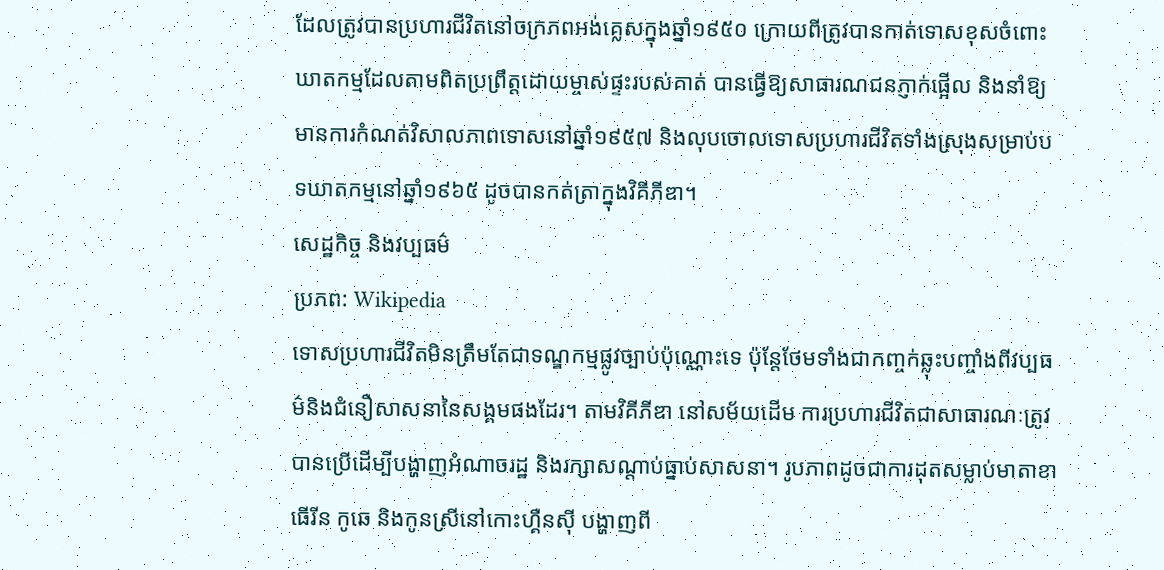ដែលត្រូវបានប្រហារជីវិតនៅចក្រភពអង់គ្លេសក្នុងឆ្នាំ១៩៥០ ក្រោយពីត្រូវបានកាត់ទោសខុសចំពោះឃាតកម្មដែលតាមពិតប្រព្រឹត្តដោយម្ចាស់ផ្ទះរបស់គាត់ បានធ្វើឱ្យសាធារណជនភ្ញាក់ផ្អើល និងនាំឱ្យមានការកំណត់វិសាលភាពទោសនៅឆ្នាំ១៩៥៧ និងលុបចោលទោសប្រហារជីវិតទាំងស្រុងសម្រាប់បទឃាតកម្មនៅឆ្នាំ១៩៦៥ ដូចបានកត់ត្រាក្នុងវិគីភីឌា។
សេដ្ឋកិច្ច និងវប្បធម៌
ប្រភព: Wikipedia
ទោសប្រហារជីវិតមិនត្រឹមតែជាទណ្ឌកម្មផ្លូវច្បាប់ប៉ុណ្ណោះទេ ប៉ុន្តែថែមទាំងជាកញ្ចក់ឆ្លុះបញ្ចាំងពីវប្បធម៌និងជំនឿសាសនានៃសង្គមផងដែរ។ តាមវិគីភីឌា នៅសម័យដើម ការប្រហារជីវិតជាសាធារណៈត្រូវបានប្រើដើម្បីបង្ហាញអំណាចរដ្ឋ និងរក្សាសណ្តាប់ធ្នាប់សាសនា។ រូបភាពដូចជាការដុតសម្លាប់មាតាខាធើរីន កូឆេ និងកូនស្រីនៅកោះហ្គឺនស៊ី បង្ហាញពី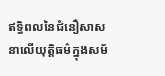ឥទ្ធិពលនៃជំនឿសាសនាលើយុត្តិធម៌ក្នុងសម័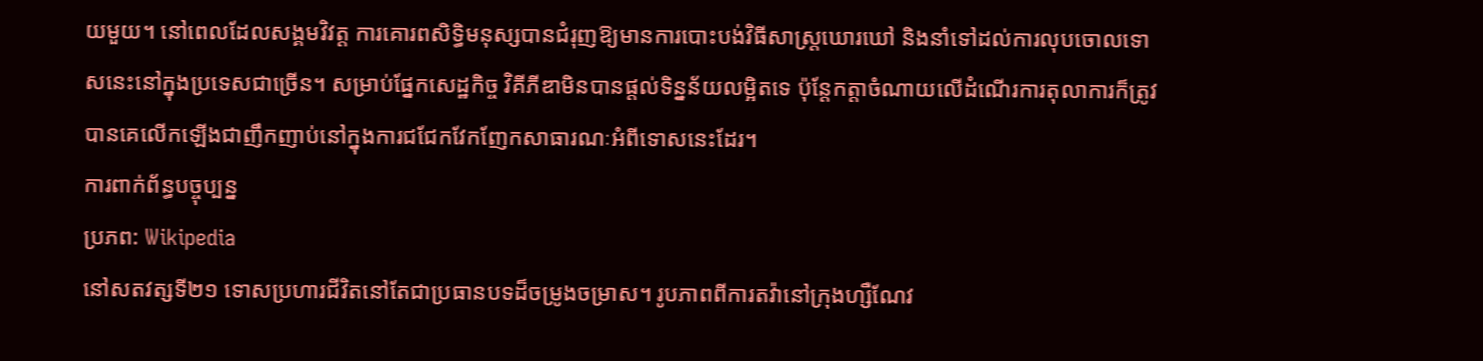យមួយ។ នៅពេលដែលសង្គមវិវត្ត ការគោរពសិទ្ធិមនុស្សបានជំរុញឱ្យមានការបោះបង់វិធីសាស្ត្រឃោរឃៅ និងនាំទៅដល់ការលុបចោលទោសនេះនៅក្នុងប្រទេសជាច្រើន។ សម្រាប់ផ្នែកសេដ្ឋកិច្ច វិគីភីឌាមិនបានផ្តល់ទិន្នន័យលម្អិតទេ ប៉ុន្តែកត្តាចំណាយលើដំណើរការតុលាការក៏ត្រូវបានគេលើកឡើងជាញឹកញាប់នៅក្នុងការជជែកវែកញែកសាធារណៈអំពីទោសនេះដែរ។
ការពាក់ព័ន្ធបច្ចុប្បន្ន
ប្រភព: Wikipedia
នៅសតវត្សទី២១ ទោសប្រហារជីវិតនៅតែជាប្រធានបទដ៏ចម្រូងចម្រាស។ រូបភាពពីការតវ៉ានៅក្រុងហ្សឺណែវ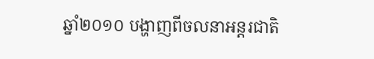ឆ្នាំ២០១០ បង្ហាញពីចលនាអន្តរជាតិ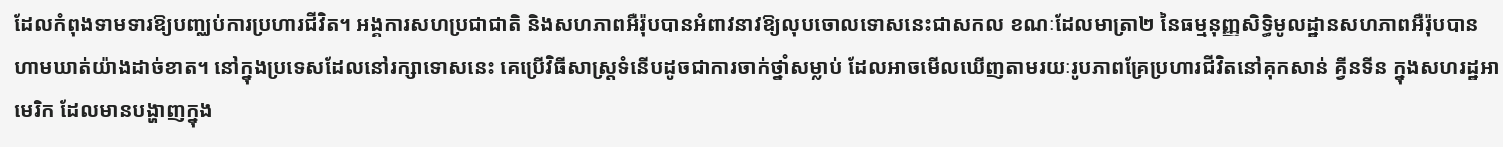ដែលកំពុងទាមទារឱ្យបញ្ឈប់ការប្រហារជីវិត។ អង្គការសហប្រជាជាតិ និងសហភាពអឺរ៉ុបបានអំពាវនាវឱ្យលុបចោលទោសនេះជាសកល ខណៈដែលមាត្រា២ នៃធម្មនុញ្ញសិទ្ធិមូលដ្ឋានសហភាពអឺរ៉ុបបានហាមឃាត់យ៉ាងដាច់ខាត។ នៅក្នុងប្រទេសដែលនៅរក្សាទោសនេះ គេប្រើវិធីសាស្ត្រទំនើបដូចជាការចាក់ថ្នាំសម្លាប់ ដែលអាចមើលឃើញតាមរយៈរូបភាពគ្រែប្រហារជីវិតនៅគុកសាន់ គ្វីនទីន ក្នុងសហរដ្ឋអាមេរិក ដែលមានបង្ហាញក្នុង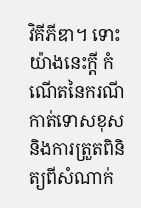វិគីភីឌា។ ទោះយ៉ាងនេះក្តី កំណើតនៃករណីកាត់ទោសខុស និងការត្រួតពិនិត្យពីសំណាក់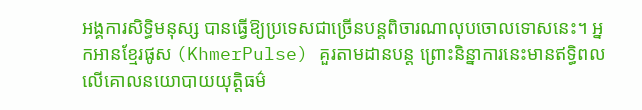អង្គការសិទ្ធិមនុស្ស បានធ្វើឱ្យប្រទេសជាច្រើនបន្តពិចារណាលុបចោលទោសនេះ។ អ្នកអានខ្មែរផូស (KhmerPulse) គួរតាមដានបន្ត ព្រោះនិន្នាការនេះមានឥទ្ធិពលលើគោលនយោបាយយុត្តិធម៌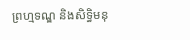ព្រហ្មទណ្ឌ និងសិទ្ធិមនុ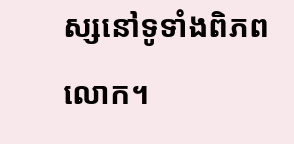ស្សនៅទូទាំងពិភពលោក។